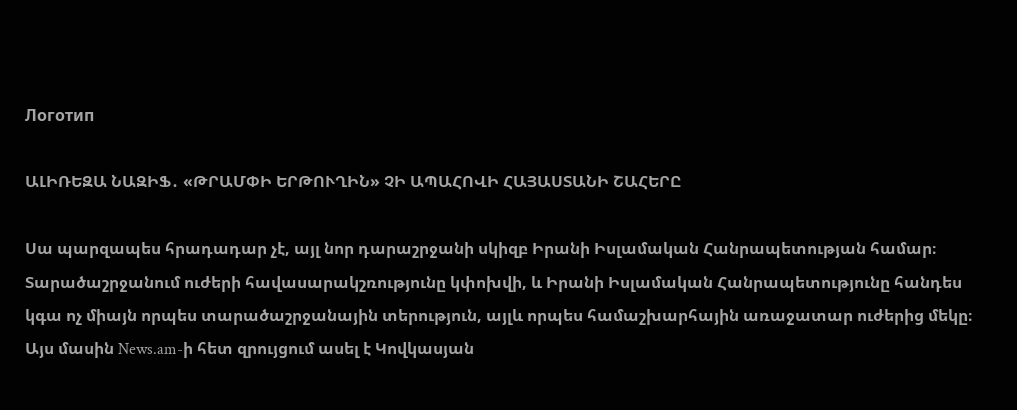Логотип

ԱԼԻՌԵԶԱ ՆԱԶԻՖ․ «ԹՐԱՄՓԻ ԵՐԹՈՒՂԻՆ» ՉԻ ԱՊԱՀՈՎԻ ՀԱՅԱՍՏԱՆԻ ՇԱՀԵՐԸ

Սա պարզապես հրադադար չէ, այլ նոր դարաշրջանի սկիզբ Իրանի Իսլամական Հանրապետության համար։ Տարածաշրջանում ուժերի հավասարակշռությունը կփոխվի, և Իրանի Իսլամական Հանրապետությունը հանդես կգա ոչ միայն որպես տարածաշրջանային տերություն, այլև որպես համաշխարհային առաջատար ուժերից մեկը։ Այս մասին News.am-ի հետ զրույցում ասել է Կովկասյան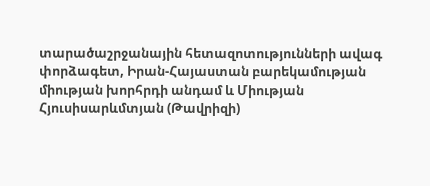տարածաշրջանային հետազոտությունների ավագ փորձագետ, Իրան-Հայաստան բարեկամության միության խորհրդի անդամ և Միության Հյուսիսարևմտյան (Թավրիզի)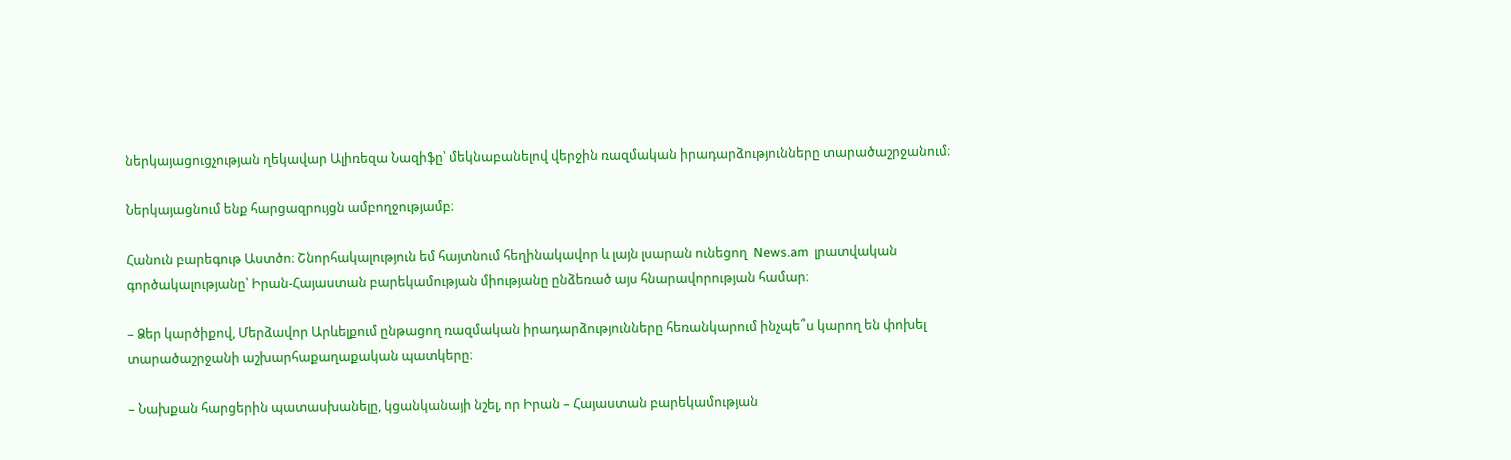ներկայացուցչության ղեկավար Ալիռեզա Նազիֆը՝ մեկնաբանելով վերջին ռազմական իրադարձությունները տարածաշրջանում։

Ներկայացնում ենք հարցազրույցն ամբողջությամբ։

Հանուն բարեգութ Աստծո։ Շնորհակալություն եմ հայտնում հեղինակավոր և լայն լսարան ունեցող  News.am  լրատվական գործակալությանը՝ Իրան-Հայաստան բարեկամության միությանը ընձեռած այս հնարավորության համար։

– Ձեր կարծիքով, Մերձավոր Արևելքում ընթացող ռազմական իրադարձությունները հեռանկարում ինչպե՞ս կարող են փոխել տարածաշրջանի աշխարհաքաղաքական պատկերը։

– Նախքան հարցերին պատասխանելը, կցանկանայի նշել, որ Իրան – Հայաստան բարեկամության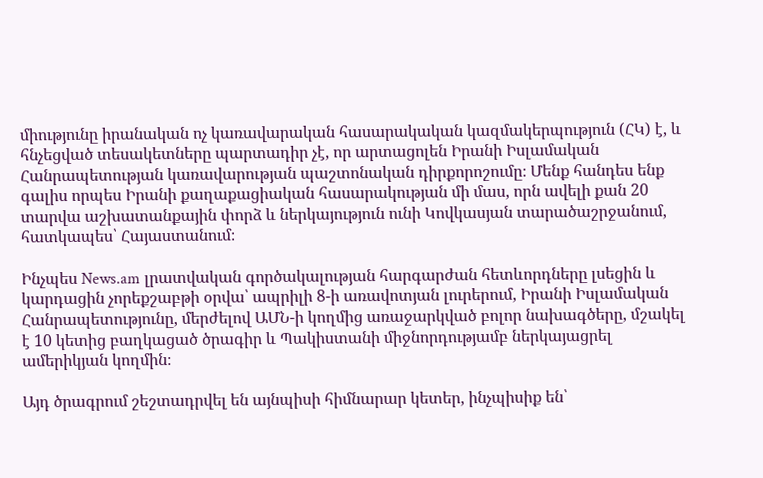միությունը իրանական ոչ կառավարական հասարակական կազմակերպություն (ՀԿ) է, և հնչեցված տեսակետները պարտադիր չէ, որ արտացոլեն Իրանի Իսլամական Հանրապետության կառավարության պաշտոնական դիրքորոշումը։ Մենք հանդես ենք գալիս որպես Իրանի քաղաքացիական հասարակության մի մաս, որն ավելի քան 20 տարվա աշխատանքային փորձ և ներկայություն ունի Կովկասյան տարածաշրջանում, հատկապես՝ Հայաստանում։

Ինչպես News.am լրատվական գործակալության հարգարժան հետևորդները լսեցին և կարդացին չորեքշաբթի օրվա՝ ապրիլի 8-ի առավոտյան լուրերում, Իրանի Իսլամական Հանրապետությունը, մերժելով ԱՄՆ-ի կողմից առաջարկված բոլոր նախագծերը, մշակել է 10 կետից բաղկացած ծրագիր և Պակիստանի միջնորդությամբ ներկայացրել ամերիկյան կողմին։

Այդ ծրագրում շեշտադրվել են այնպիսի հիմնարար կետեր, ինչպիսիք են՝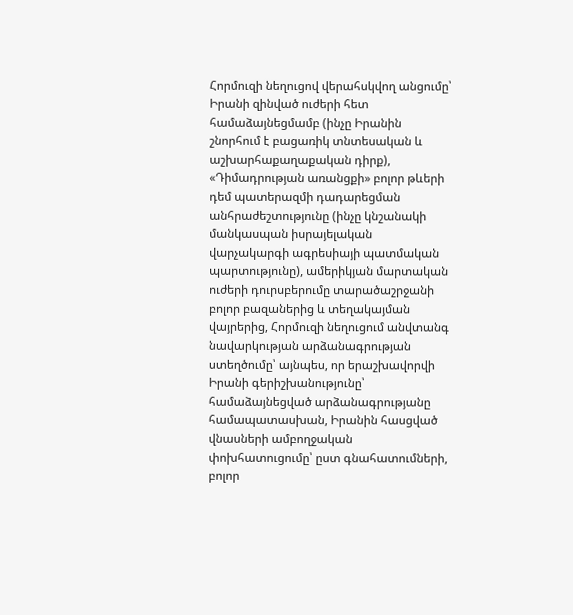Հորմուզի նեղուցով վերահսկվող անցումը՝ Իրանի զինված ուժերի հետ համաձայնեցմամբ (ինչը Իրանին շնորհում է բացառիկ տնտեսական և աշխարհաքաղաքական դիրք), «Դիմադրության առանցքի» բոլոր թևերի դեմ պատերազմի դադարեցման անհրաժեշտությունը (ինչը կնշանակի մանկասպան իսրայելական վարչակարգի ագրեսիայի պատմական պարտությունը), ամերիկյան մարտական ուժերի դուրսբերումը տարածաշրջանի բոլոր բազաներից և տեղակայման վայրերից, Հորմուզի նեղուցում անվտանգ նավարկության արձանագրության ստեղծումը՝ այնպես, որ երաշխավորվի Իրանի գերիշխանությունը՝ համաձայնեցված արձանագրությանը համապատասխան, Իրանին հասցված վնասների ամբողջական փոխհատուցումը՝ ըստ գնահատումների, բոլոր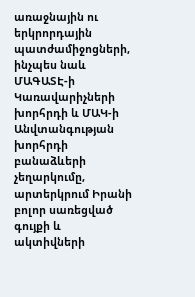առաջնային ու երկրորդային պատժամիջոցների, ինչպես նաև ՄԱԳԱՏԷ-ի Կառավարիչների խորհրդի և ՄԱԿ-ի Անվտանգության խորհրդի բանաձևերի չեղարկումը, արտերկրում Իրանի բոլոր սառեցված գույքի և ակտիվների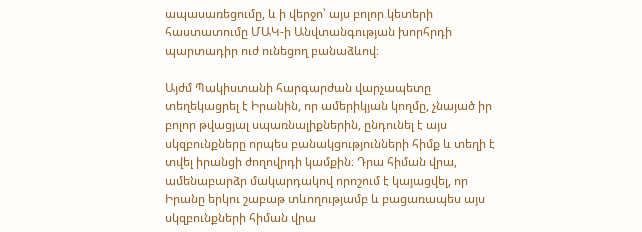ապասառեցումը, և ի վերջո՝ այս բոլոր կետերի հաստատումը ՄԱԿ-ի Անվտանգության խորհրդի պարտադիր ուժ ունեցող բանաձևով։

Այժմ Պակիստանի հարգարժան վարչապետը տեղեկացրել է Իրանին, որ ամերիկյան կողմը, չնայած իր բոլոր թվացյալ սպառնալիքներին, ընդունել է այս սկզբունքները որպես բանակցությունների հիմք և տեղի է տվել իրանցի ժողովրդի կամքին։ Դրա հիման վրա, ամենաբարձր մակարդակով որոշում է կայացվել, որ Իրանը երկու շաբաթ տևողությամբ և բացառապես այս սկզբունքների հիման վրա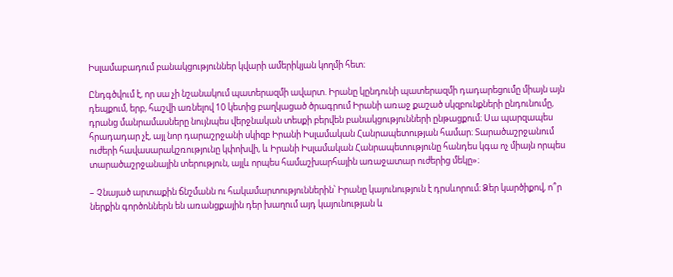Իսլամաբադում բանակցություններ կվարի ամերիկյան կողմի հետ։

Ընդգծվում է, որ սա չի նշանակում պատերազմի ավարտ. Իրանը կընդունի պատերազմի դադարեցումը միայն այն դեպքում, երբ, հաշվի առնելով 10 կետից բաղկացած ծրագրում Իրանի առաջ քաշած սկզբունքների ընդունումը, դրանց մանրամասները նույնպես վերջնական տեսքի բերվեն բանակցությունների ընթացքում։ Սա պարզապես հրադադար չէ, այլ նոր դարաշրջանի սկիզբ Իրանի Իսլամական Հանրապետության համար։ Տարածաշրջանում ուժերի հավասարակշռությունը կփոխվի, և Իրանի Իսլամական Հանրապետությունը հանդես կգա ոչ միայն որպես տարածաշրջանային տերություն, այլև որպես համաշխարհային առաջատար ուժերից մեկը»։

– Չնայած արտաքին ճնշմանն ու հակամարտություններին՝ Իրանը կայունություն է դրսևորում։ Ձեր կարծիքով, ո՞ր ներքին գործոններն են առանցքային դեր խաղում այդ կայունության և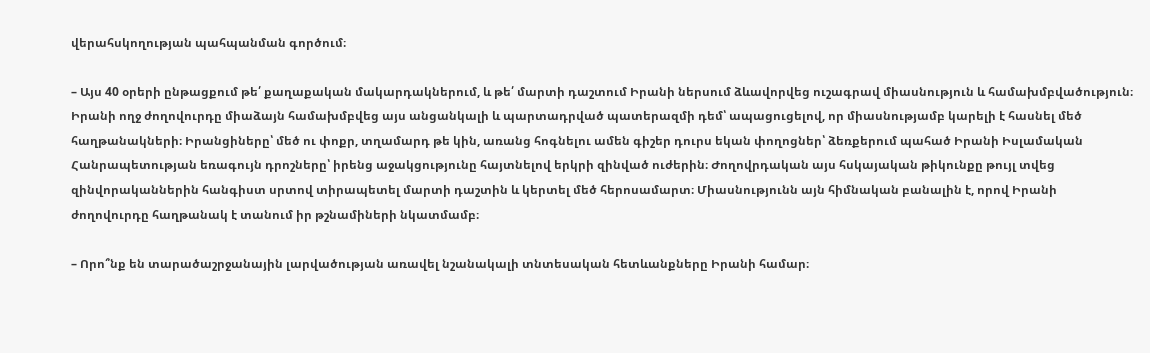վերահսկողության պահպանման գործում։

– Այս 40 օրերի ընթացքում թե՛ քաղաքական մակարդակներում, և թե՛ մարտի դաշտում Իրանի ներսում ձևավորվեց ուշագրավ միասնություն և համախմբվածություն։ Իրանի ողջ ժողովուրդը միաձայն համախմբվեց այս անցանկալի և պարտադրված պատերազմի դեմ՝ ապացուցելով, որ միասնությամբ կարելի է հասնել մեծ հաղթանակների։ Իրանցիները՝ մեծ ու փոքր, տղամարդ թե կին, առանց հոգնելու ամեն գիշեր դուրս եկան փողոցներ՝ ձեռքերում պահած Իրանի Իսլամական Հանրապետության եռագույն դրոշները՝ իրենց աջակցությունը հայտնելով երկրի զինված ուժերին։ Ժողովրդական այս հսկայական թիկունքը թույլ տվեց զինվորականներին հանգիստ սրտով տիրապետել մարտի դաշտին և կերտել մեծ հերոսամարտ։ Միասնությունն այն հիմնական բանալին է, որով Իրանի ժողովուրդը հաղթանակ է տանում իր թշնամիների նկատմամբ։

– Որո՞նք են տարածաշրջանային լարվածության առավել նշանակալի տնտեսական հետևանքները Իրանի համար։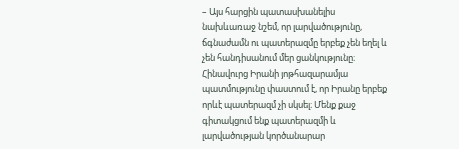– Այս հարցին պատասխանելիս նախևառաջ նշեմ, որ լարվածությունը, ճգնաժամն ու պատերազմը երբեք չեն եղել և չեն հանդիսանում մեր ցանկությունը։ Հինավուրց Իրանի յոթհազարամյա պատմությունը փաստում է, որ Իրանը երբեք որևէ պատերազմ չի սկսել։ Մենք քաջ գիտակցում ենք պատերազմի և լարվածության կործանարար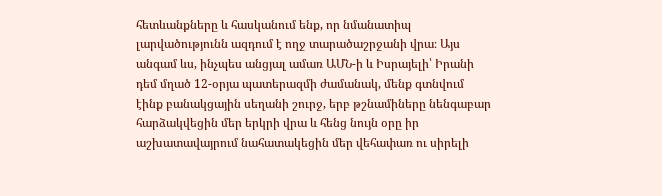հետևանքները և հասկանում ենք, որ նմանատիպ լարվածությունն ազդում է ողջ տարածաշրջանի վրա։ Այս անգամ ևս, ինչպես անցյալ ամառ ԱՄՆ-ի և Իսրայելի՝ Իրանի դեմ մղած 12-օրյա պատերազմի ժամանակ, մենք գտնվում էինք բանակցային սեղանի շուրջ, երբ թշնամիները նենգաբար հարձակվեցին մեր երկրի վրա և հենց նույն օրը իր աշխատավայրում նահատակեցին մեր վեհափառ ու սիրելի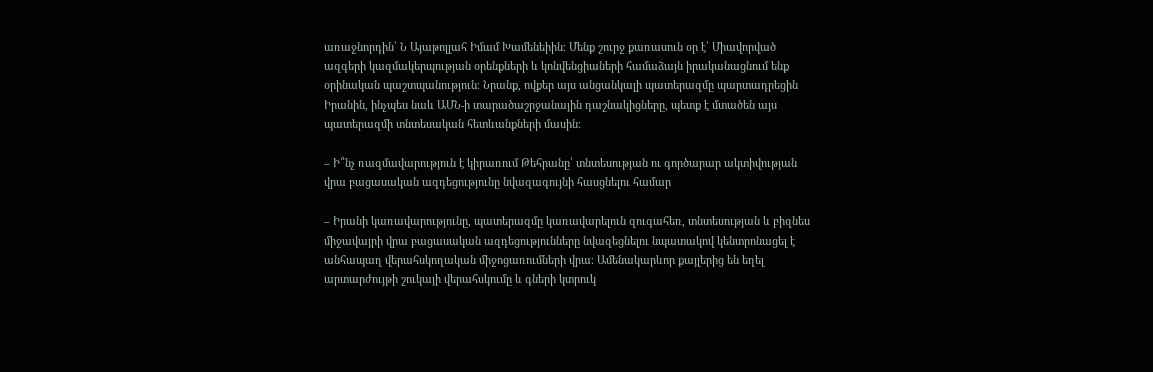առաջնորդին՝ Ն Այաթոլլահ Իմամ Խամենեիին։ Մենք շուրջ քառասուն օր է՝ Միավորված ազգերի կազմակերպության օրենքների և կոնվենցիաների համաձայն իրականացնում ենք օրինական պաշտպանություն։ Նրանք, ովքեր այս անցանկալի պատերազմը պարտադրեցին Իրանին, ինչպես նաև ԱՄՆ-ի տարածաշրջանային դաշնակիցները, պետք է մտածեն այս պատերազմի տնտեսական հետևանքների մասին։

– Ի՞նչ ռազմավարություն է կիրառում Թեհրանը՝ տնտեսության ու գործարար ակտիվության վրա բացասական ազդեցությունը նվազագույնի հասցնելու համար

– Իրանի կառավարությունը, պատերազմը կառավարելուն զուգահեռ, տնտեսության և բիզնես միջավայրի վրա բացասական ազդեցությունները նվազեցնելու նպատակով կենտրոնացել է անհապաղ վերահսկողական միջոցառումների վրա։ Ամենակարևոր քայլերից են եղել արտարժույթի շուկայի վերահսկումը և գների կտրուկ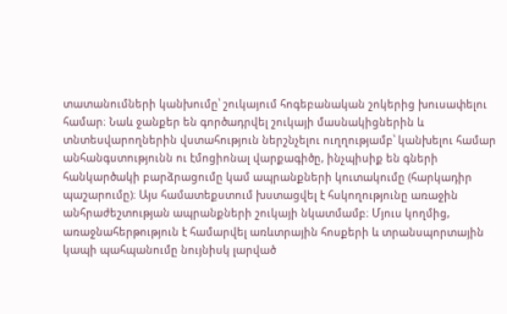տատանումների կանխումը՝ շուկայում հոգեբանական շոկերից խուսափելու համար։ Նաև ջանքեր են գործադրվել շուկայի մասնակիցներին և տնտեսվարողներին վստահություն ներշնչելու ուղղությամբ՝ կանխելու համար անհանգստությունն ու էմոցիոնալ վարքագիծը, ինչպիսիք են գների հանկարծակի բարձրացումը կամ ապրանքների կուտակումը (հարկադիր պաշարումը)։ Այս համատեքստում խստացվել է հսկողությունը առաջին անհրաժեշտության ապրանքների շուկայի նկատմամբ։ Մյուս կողմից, առաջնահերթություն է համարվել առևտրային հոսքերի և տրանսպորտային կապի պահպանումը նույնիսկ լարված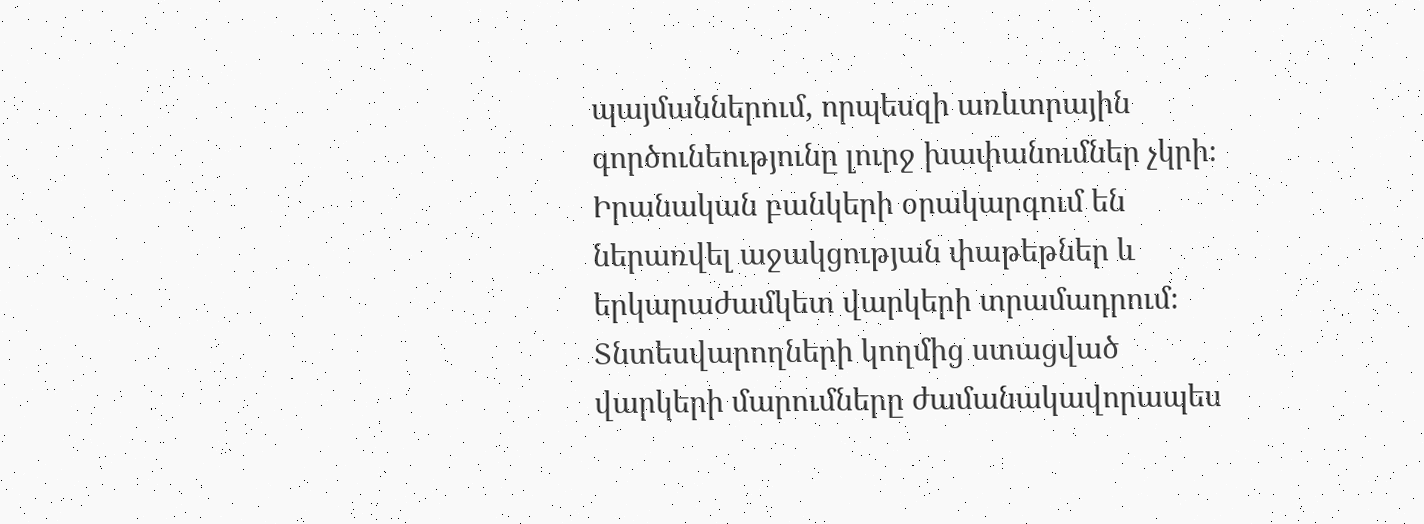պայմաններում, որպեսզի առևտրային գործունեությունը լուրջ խափանումներ չկրի։ Իրանական բանկերի օրակարգում են ներառվել աջակցության փաթեթներ և երկարաժամկետ վարկերի տրամադրում։ Տնտեսվարողների կողմից ստացված վարկերի մարումները ժամանակավորապես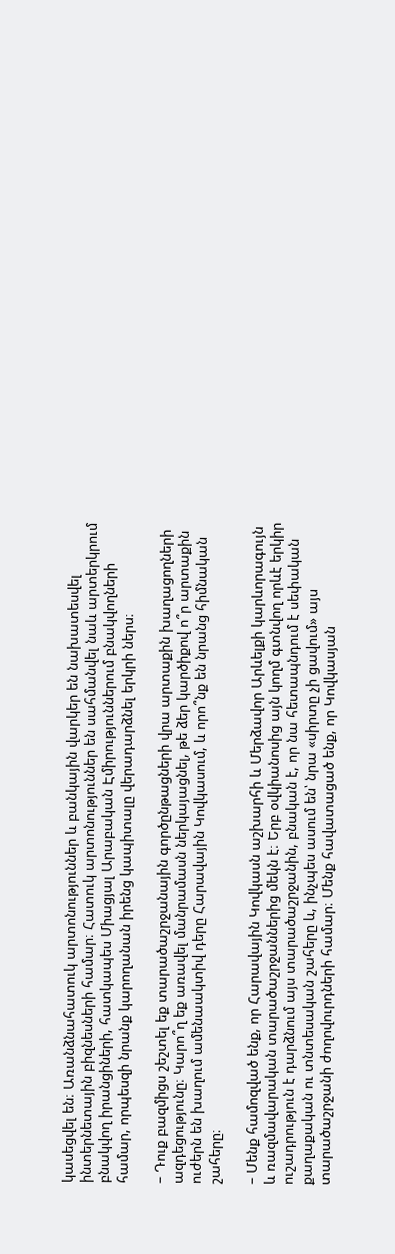կասեցվել են։ Առանձնահատուկ արտոնություններ և բանկային վարկեր են նախատեսվել ինտերնետային բիզնեսների համար։ Հատուկ արտոնություններ են սահմանվել նաև արտերկրում բնակվող իրանցիների, հատկապես Միացյալ Արաբական Էմիրություններում բնակվողների համար, որպեսզի նրանք կարողանան իրենց կապիտալը վերադարձնել երկրի ներս։

– Դուք բազմիցս շեշտել եք տարածաշրջանային գործընթացների վրա արտաքին խաղացողների ազդեցությունը։ Կարո՞ղ եք առավել մանրամասն ներկայացնել, թե ձեր կարծիքով ո՞ր արտաքին ուժերն են խաղում ամենաակտիվ դերը Հարավային Կովկասում, և որո՞նք են նրանց հիմնական շահերը։

– Մենք համոզված ենք, որ Հարավային Կովկասն աշխարհի և Մերձավոր Արևելքի կարևորագույն և ռազմավարական տարածաշրջաններից մեկն է։ Երբ օվկիանոսից այն կողմ գտնվող որևէ երկիր ուշադրություն է դարձնում այս տարածաշրջանին, բնական է, որ նա հետապնդում է սեփական քաղաքական ու տնտեսական շահերը և, ինչպես ասում են՝ նրա «սիրտը չի ցավում» այս տարածաշրջանի ժողովուրդների համար։ Մենք հավատացած ենք, որ Կովկասյան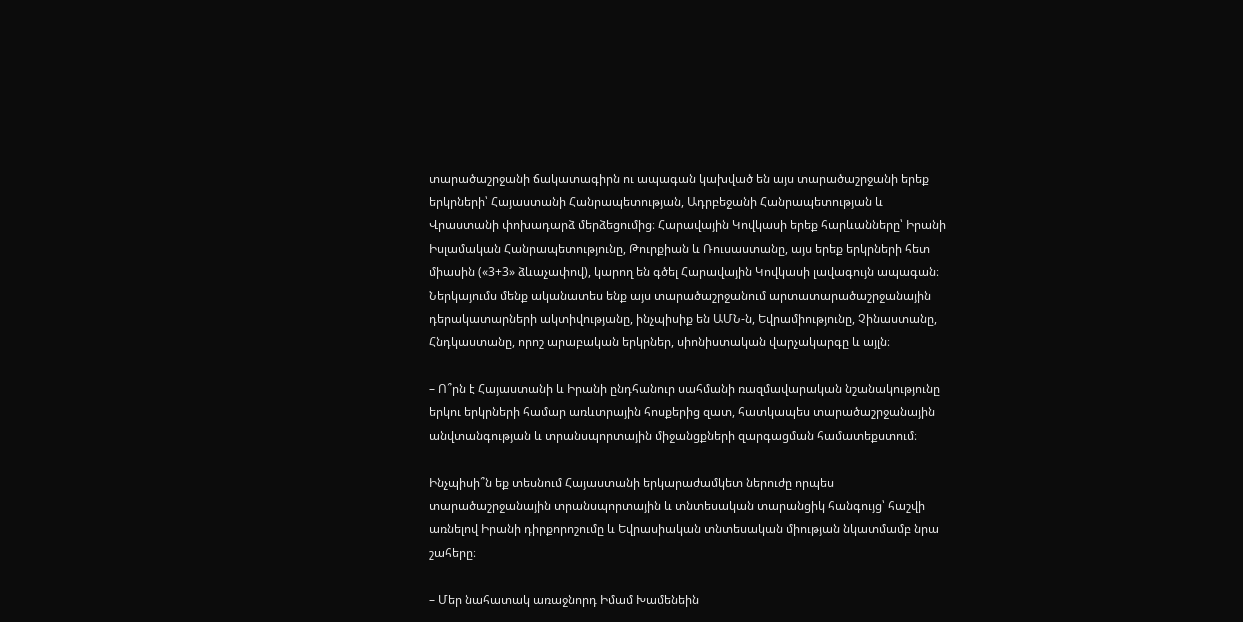տարածաշրջանի ճակատագիրն ու ապագան կախված են այս տարածաշրջանի երեք երկրների՝ Հայաստանի Հանրապետության, Ադրբեջանի Հանրապետության և Վրաստանի փոխադարձ մերձեցումից։ Հարավային Կովկասի երեք հարևանները՝ Իրանի Իսլամական Հանրապետությունը, Թուրքիան և Ռուսաստանը, այս երեք երկրների հետ միասին («3+3» ձևաչափով), կարող են գծել Հարավային Կովկասի լավագույն ապագան։ Ներկայումս մենք ականատես ենք այս տարածաշրջանում արտատարածաշրջանային դերակատարների ակտիվությանը, ինչպիսիք են ԱՄՆ-ն, Եվրամիությունը, Չինաստանը, Հնդկաստանը, որոշ արաբական երկրներ, սիոնիստական վարչակարգը և այլն։

– Ո՞րն է Հայաստանի և Իրանի ընդհանուր սահմանի ռազմավարական նշանակությունը երկու երկրների համար առևտրային հոսքերից զատ, հատկապես տարածաշրջանային անվտանգության և տրանսպորտային միջանցքների զարգացման համատեքստում։

Ինչպիսի՞ն եք տեսնում Հայաստանի երկարաժամկետ ներուժը որպես տարածաշրջանային տրանսպորտային և տնտեսական տարանցիկ հանգույց՝ հաշվի առնելով Իրանի դիրքորոշումը և Եվրասիական տնտեսական միության նկատմամբ նրա շահերը։

– Մեր նահատակ առաջնորդ Իմամ Խամենեին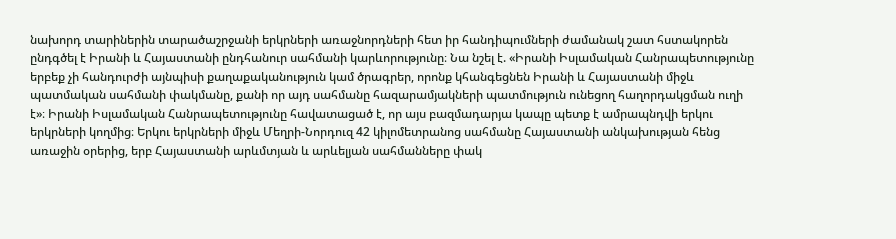նախորդ տարիներին տարածաշրջանի երկրների առաջնորդների հետ իր հանդիպումների ժամանակ շատ հստակորեն ընդգծել է Իրանի և Հայաստանի ընդհանուր սահմանի կարևորությունը։ Նա նշել է. «Իրանի Իսլամական Հանրապետությունը երբեք չի հանդուրժի այնպիսի քաղաքականություն կամ ծրագրեր, որոնք կհանգեցնեն Իրանի և Հայաստանի միջև պատմական սահմանի փակմանը, քանի որ այդ սահմանը հազարամյակների պատմություն ունեցող հաղորդակցման ուղի է»։ Իրանի Իսլամական Հանրապետությունը հավատացած է, որ այս բազմադարյա կապը պետք է ամրապնդվի երկու երկրների կողմից։ Երկու երկրների միջև Մեղրի-Նորդուզ 42 կիլոմետրանոց սահմանը Հայաստանի անկախության հենց առաջին օրերից, երբ Հայաստանի արևմտյան և արևելյան սահմանները փակ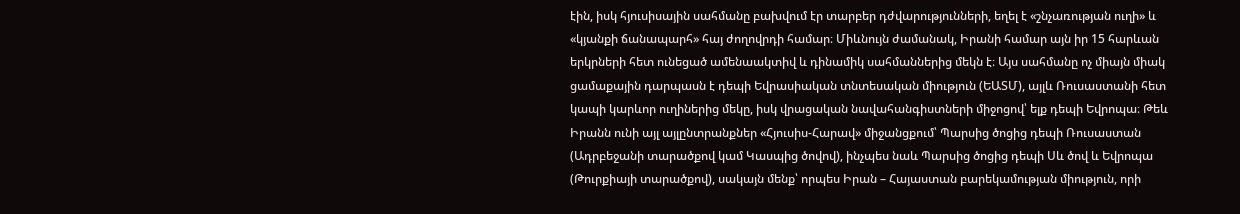էին, իսկ հյուսիսային սահմանը բախվում էր տարբեր դժվարությունների, եղել է «շնչառության ուղի» և «կյանքի ճանապարհ» հայ ժողովրդի համար։ Միևնույն ժամանակ, Իրանի համար այն իր 15 հարևան երկրների հետ ունեցած ամենաակտիվ և դինամիկ սահմաններից մեկն է։ Այս սահմանը ոչ միայն միակ ցամաքային դարպասն է դեպի Եվրասիական տնտեսական միություն (ԵԱՏՄ), այլև Ռուսաստանի հետ կապի կարևոր ուղիներից մեկը, իսկ վրացական նավահանգիստների միջոցով՝ ելք դեպի Եվրոպա։ Թեև Իրանն ունի այլ այլընտրանքներ «Հյուսիս-Հարավ» միջանցքում՝ Պարսից ծոցից դեպի Ռուսաստան (Ադրբեջանի տարածքով կամ Կասպից ծովով), ինչպես նաև Պարսից ծոցից դեպի Սև ծով և Եվրոպա (Թուրքիայի տարածքով), սակայն մենք՝ որպես Իրան – Հայաստան բարեկամության միություն, որի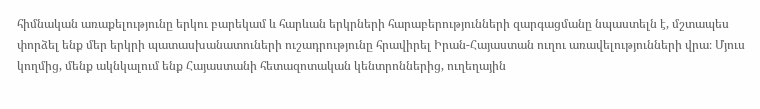հիմնական առաքելությունը երկու բարեկամ և հարևան երկրների հարաբերությունների զարգացմանը նպաստելն է, մշտապես փորձել ենք մեր երկրի պատասխանատուների ուշադրությունը հրավիրել Իրան-Հայաստան ուղու առավելությունների վրա։ Մյուս կողմից, մենք ակնկալում ենք Հայաստանի հետազոտական կենտրոններից, ուղեղային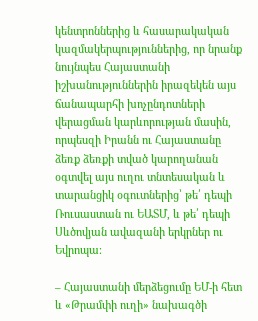կենտրոններից և հասարակական կազմակերպություններից, որ նրանք նույնպես Հայաստանի իշխանություններին իրազեկեն այս ճանապարհի խոչընդոտների վերացման կարևորության մասին, որպեսզի Իրանն ու Հայաստանը ձեռք ձեռքի տված կարողանան օգտվել այս ուղու տնտեսական և տարանցիկ օգուտներից՝ թե՛ դեպի Ռուսաստան ու ԵԱՏՄ, և թե՛ դեպի Սևծովյան ավազանի երկրներ ու Եվրոպա։

– Հայաստանի մերձեցումը ԵՄ-ի հետ և «Թրամփի ուղի» նախագծի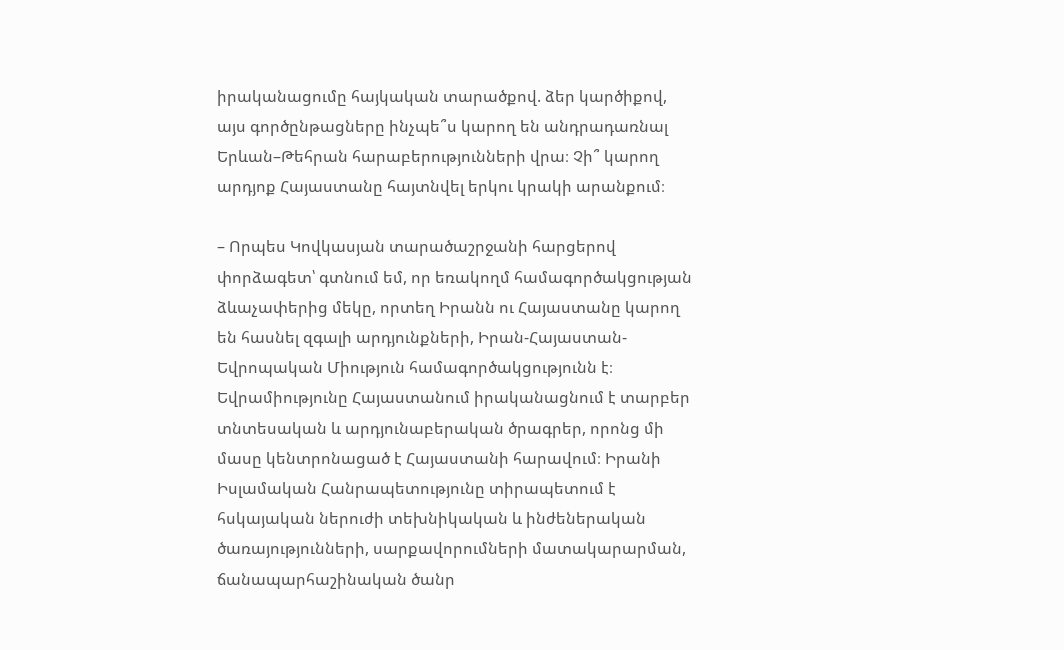իրականացումը հայկական տարածքով. ձեր կարծիքով, այս գործընթացները ինչպե՞ս կարող են անդրադառնալ Երևան–Թեհրան հարաբերությունների վրա։ Չի՞ կարող արդյոք Հայաստանը հայտնվել երկու կրակի արանքում։

– Որպես Կովկասյան տարածաշրջանի հարցերով փորձագետ՝ գտնում եմ, որ եռակողմ համագործակցության ձևաչափերից մեկը, որտեղ Իրանն ու Հայաստանը կարող են հասնել զգալի արդյունքների, Իրան-Հայաստան-Եվրոպական Միություն համագործակցությունն է։ Եվրամիությունը Հայաստանում իրականացնում է տարբեր տնտեսական և արդյունաբերական ծրագրեր, որոնց մի մասը կենտրոնացած է Հայաստանի հարավում։ Իրանի Իսլամական Հանրապետությունը տիրապետում է հսկայական ներուժի տեխնիկական և ինժեներական ծառայությունների, սարքավորումների մատակարարման, ճանապարհաշինական ծանր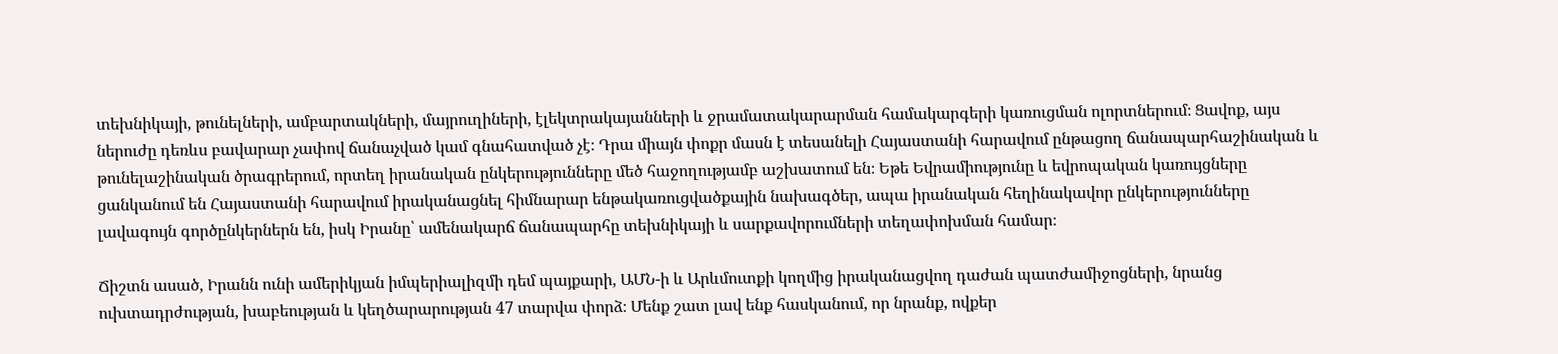տեխնիկայի, թունելների, ամբարտակների, մայրուղիների, էլեկտրակայանների և ջրամատակարարման համակարգերի կառուցման ոլորտներում։ Ցավոք, այս ներուժը դեռևս բավարար չափով ճանաչված կամ գնահատված չէ։ Դրա միայն փոքր մասն է տեսանելի Հայաստանի հարավում ընթացող ճանապարհաշինական և թունելաշինական ծրագրերում, որտեղ իրանական ընկերությունները մեծ հաջողությամբ աշխատում են։ Եթե Եվրամիությունը և եվրոպական կառույցները ցանկանում են Հայաստանի հարավում իրականացնել հիմնարար ենթակառուցվածքային նախագծեր, ապա իրանական հեղինակավոր ընկերությունները լավագույն գործընկերներն են, իսկ Իրանը՝ ամենակարճ ճանապարհը տեխնիկայի և սարքավորումների տեղափոխման համար։

Ճիշտն ասած, Իրանն ունի ամերիկյան իմպերիալիզմի դեմ պայքարի, ԱՄՆ-ի և Արևմուտքի կողմից իրականացվող դաժան պատժամիջոցների, նրանց ուխտադրժության, խաբեության և կեղծարարության 47 տարվա փորձ։ Մենք շատ լավ ենք հասկանում, որ նրանք, ովքեր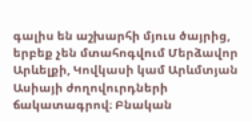գալիս են աշխարհի մյուս ծայրից, երբեք չեն մտահոգվում Մերձավոր Արևելքի, Կովկասի կամ Արևմտյան Ասիայի ժողովուրդների ճակատագրով։ Բնական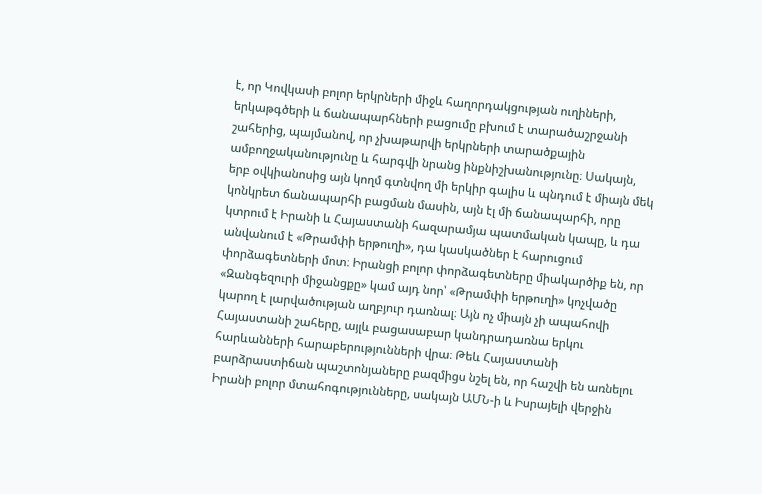է, որ Կովկասի բոլոր երկրների միջև հաղորդակցության ուղիների, երկաթգծերի և ճանապարհների բացումը բխում է տարածաշրջանի շահերից, պայմանով, որ չխաթարվի երկրների տարածքային ամբողջականությունը և հարգվի նրանց ինքնիշխանությունը։ Սակայն, երբ օվկիանոսից այն կողմ գտնվող մի երկիր գալիս և պնդում է միայն մեկ կոնկրետ ճանապարհի բացման մասին, այն էլ մի ճանապարհի, որը կտրում է Իրանի և Հայաստանի հազարամյա պատմական կապը, և դա անվանում է «Թրամփի երթուղի», դա կասկածներ է հարուցում փորձագետների մոտ։ Իրանցի բոլոր փորձագետները միակարծիք են, որ «Զանգեզուրի միջանցքը» կամ այդ նոր՝ «Թրամփի երթուղի» կոչվածը կարող է լարվածության աղբյուր դառնալ։ Այն ոչ միայն չի ապահովի Հայաստանի շահերը, այլև բացասաբար կանդրադառնա երկու հարևանների հարաբերությունների վրա։ Թեև Հայաստանի բարձրաստիճան պաշտոնյաները բազմիցս նշել են, որ հաշվի են առնելու Իրանի բոլոր մտահոգությունները, սակայն ԱՄՆ-ի և Իսրայելի վերջին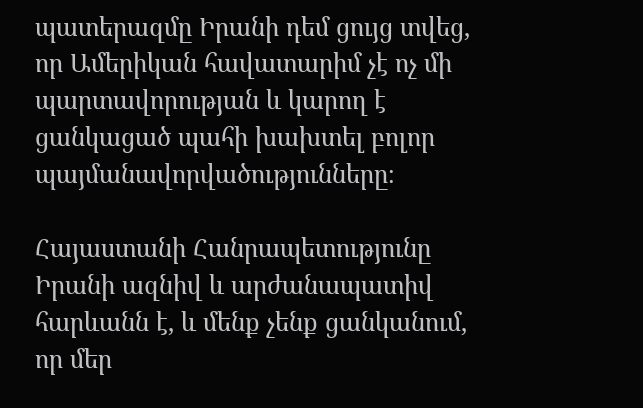պատերազմը Իրանի դեմ ցույց տվեց, որ Ամերիկան հավատարիմ չէ ոչ մի պարտավորության և կարող է ցանկացած պահի խախտել բոլոր պայմանավորվածությունները։

Հայաստանի Հանրապետությունը Իրանի ազնիվ և արժանապատիվ հարևանն է, և մենք չենք ցանկանում, որ մեր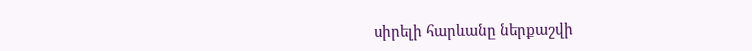սիրելի հարևանը ներքաշվի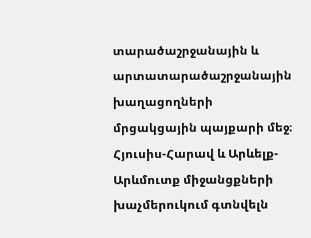տարածաշրջանային և արտատարածաշրջանային խաղացողների մրցակցային պայքարի մեջ։ Հյուսիս-Հարավ և Արևելք-Արևմուտք միջանցքների խաչմերուկում գտնվելն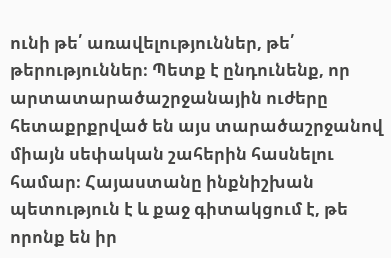ունի թե՛ առավելություններ, թե՛ թերություններ։ Պետք է ընդունենք, որ արտատարածաշրջանային ուժերը հետաքրքրված են այս տարածաշրջանով միայն սեփական շահերին հասնելու համար։ Հայաստանը ինքնիշխան պետություն է և քաջ գիտակցում է, թե որոնք են իր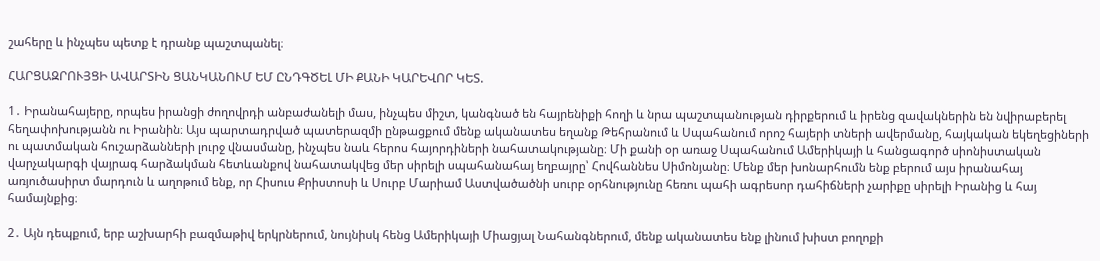շահերը և ինչպես պետք է դրանք պաշտպանել։

ՀԱՐՑԱԶՐՈՒՅՑԻ ԱՎԱՐՏԻՆ ՑԱՆԿԱՆՈՒՄ ԵՄ ԸՆԴԳԾԵԼ ՄԻ ՔԱՆԻ ԿԱՐԵՎՈՐ ԿԵՏ.

1․ Իրանահայերը, որպես իրանցի ժողովրդի անբաժանելի մաս, ինչպես միշտ, կանգնած են հայրենիքի հողի և նրա պաշտպանության դիրքերում և իրենց զավակներին են նվիրաբերել հեղափոխությանն ու Իրանին։ Այս պարտադրված պատերազմի ընթացքում մենք ականատես եղանք Թեհրանում և Սպահանում որոշ հայերի տների ավերմանը, հայկական եկեղեցիների ու պատմական հուշարձանների լուրջ վնասմանը, ինչպես նաև հերոս հայորդիների նահատակությանը։ Մի քանի օր առաջ Սպահանում Ամերիկայի և հանցագործ սիոնիստական վարչակարգի վայրագ հարձակման հետևանքով նահատակվեց մեր սիրելի սպահանահայ եղբայրը՝ Հովհաննես Սիմոնյանը։ Մենք մեր խոնարհումն ենք բերում այս իրանահայ առյուծասիրտ մարդուն և աղոթում ենք, որ Հիսուս Քրիստոսի և Սուրբ Մարիամ Աստվածածնի սուրբ օրհնությունը հեռու պահի ագրեսոր դահիճների չարիքը սիրելի Իրանից և հայ համայնքից։

2․ Այն դեպքում, երբ աշխարհի բազմաթիվ երկրներում, նույնիսկ հենց Ամերիկայի Միացյալ Նահանգներում, մենք ականատես ենք լինում խիստ բողոքի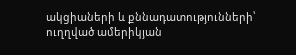ակցիաների և քննադատությունների՝ ուղղված ամերիկյան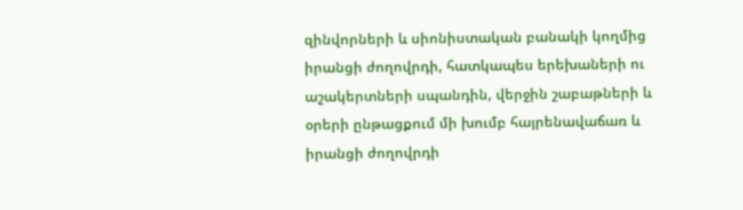զինվորների և սիոնիստական բանակի կողմից իրանցի ժողովրդի, հատկապես երեխաների ու աշակերտների սպանդին, վերջին շաբաթների և օրերի ընթացքում մի խումբ հայրենավաճառ և իրանցի ժողովրդի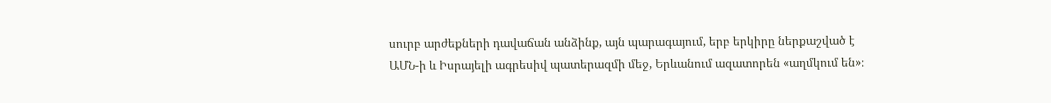սուրբ արժեքների դավաճան անձինք, այն պարագայում, երբ երկիրը ներքաշված է ԱՄՆ-ի և Իսրայելի ագրեսիվ պատերազմի մեջ, Երևանում ազատորեն «աղմկում են»։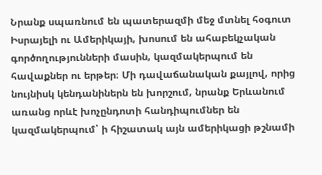Նրանք սպառնում են պատերազմի մեջ մտնել հօգուտ Իսրայելի ու Ամերիկայի, խոսում են ահաբեկչական գործողությունների մասին, կազմակերպում են հավաքներ ու երթեր։ Մի դավաճանական քայլով, որից նույնիսկ կենդանիներն են խորշում, նրանք Երևանում առանց որևէ խոչընդոտի հանդիպումներ են կազմակերպում՝ ի հիշատակ այն ամերիկացի թշնամի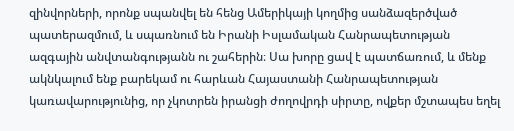զինվորների, որոնք սպանվել են հենց Ամերիկայի կողմից սանձազերծված պատերազմում, և սպառնում են Իրանի Իսլամական Հանրապետության ազգային անվտանգությանն ու շահերին։ Սա խորը ցավ է պատճառում, և մենք ակնկալում ենք բարեկամ ու հարևան Հայաստանի Հանրապետության կառավարությունից, որ չկոտրեն իրանցի ժողովրդի սիրտը, ովքեր մշտապես եղել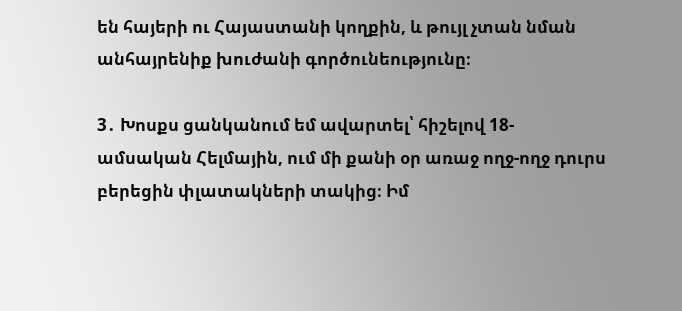են հայերի ու Հայաստանի կողքին, և թույլ չտան նման անհայրենիք խուժանի գործունեությունը։

3․ Խոսքս ցանկանում եմ ավարտել՝ հիշելով 18-ամսական Հելմային, ում մի քանի օր առաջ ողջ-ողջ դուրս բերեցին փլատակների տակից։ Իմ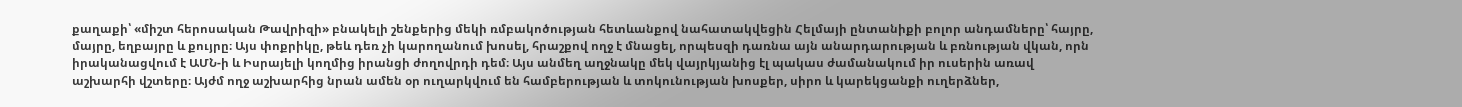քաղաքի՝ «միշտ հերոսական Թավրիզի» բնակելի շենքերից մեկի ռմբակոծության հետևանքով նահատակվեցին Հելմայի ընտանիքի բոլոր անդամները՝ հայրը, մայրը, եղբայրը և քույրը։ Այս փոքրիկը, թեև դեռ չի կարողանում խոսել, հրաշքով ողջ է մնացել, որպեսզի դառնա այն անարդարության և բռնության վկան, որն իրականացվում է ԱՄՆ-ի և Իսրայելի կողմից իրանցի ժողովրդի դեմ։ Այս անմեղ աղջնակը մեկ վայրկյանից էլ պակաս ժամանակում իր ուսերին առավ աշխարհի վշտերը։ Այժմ ողջ աշխարհից նրան ամեն օր ուղարկվում են համբերության և տոկունության խոսքեր, սիրո և կարեկցանքի ուղերձներ,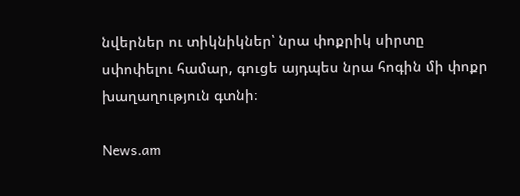նվերներ ու տիկնիկներ՝ նրա փոքրիկ սիրտը սփոփելու համար, գուցե այդպես նրա հոգին մի փոքր խաղաղություն գտնի։

News.am